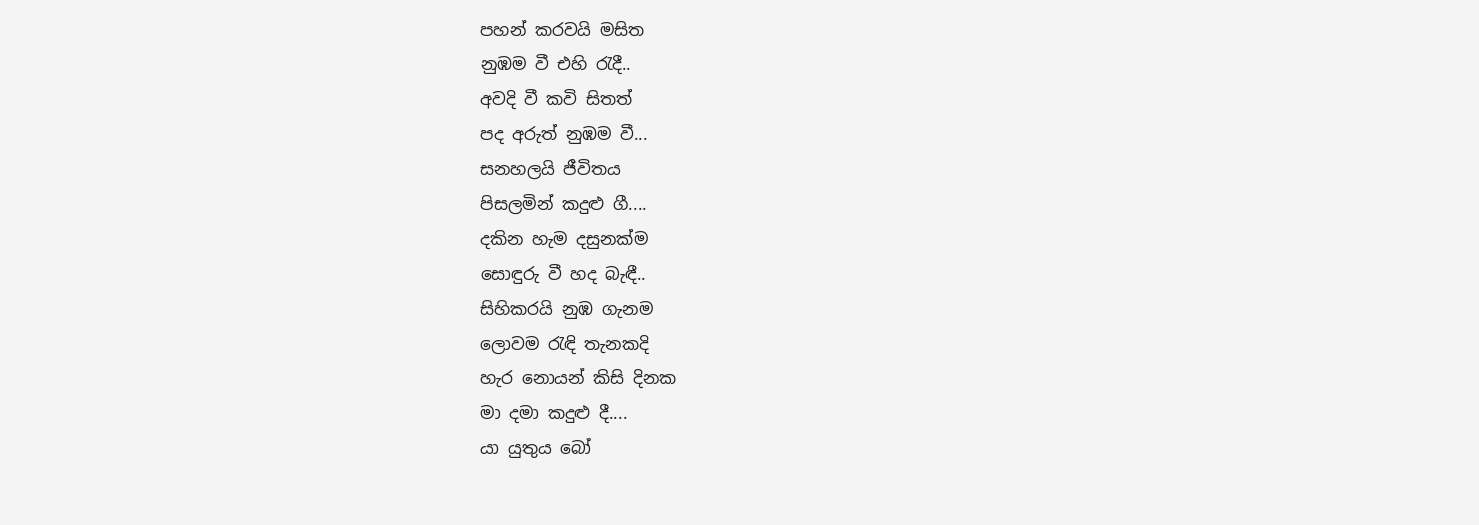පහන් කරවයි මසිත
නුඹම වී එහි රැදී..
අවදි වී කවි සිතත්
පද අරුත් නුඹම වී...
සනහලයි ජීවිතය
පිසලමින් කදුළු ගී....
දකින හැම දසුනක්ම
සොඳුරු වී හද බැඳී..
සිහිකරයි නුඹ ගැනම
ලොවම රැඳි තැනකදි
හැර නොයන් කිසි දිනක
මා දමා කදුළු දී....
යා යුතුය බෝ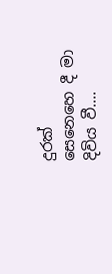දුරක්
සෙනෙහෙ දී මා දිවිය වී....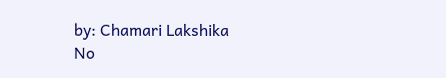by: Chamari Lakshika
No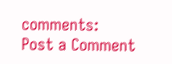comments:
Post a Comment